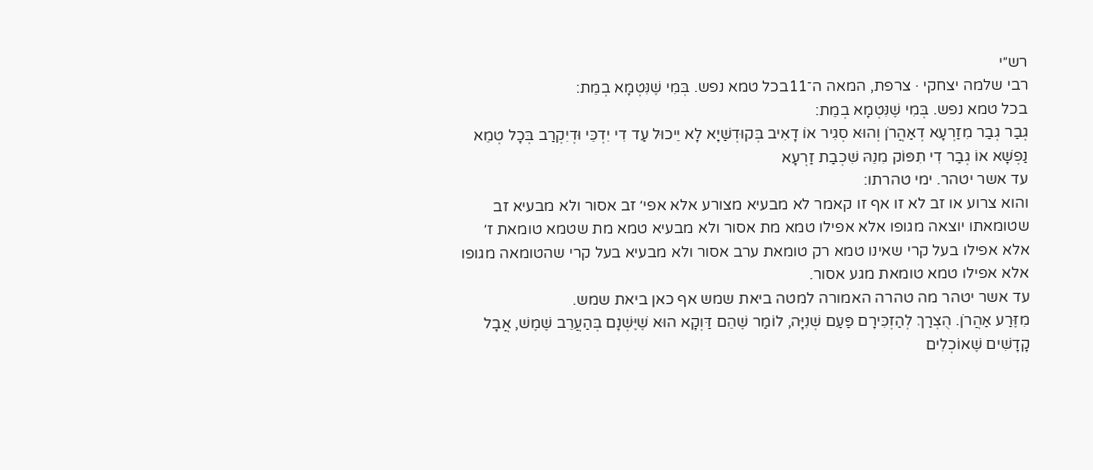רש״י
רבי שלמה יצחקי · צרפת, המאה ה־11בכל טמא נפש. בְּמִי שֶׁנִּטְמָא בְמֵת:
בכל טמא נפש. בְּמִי שֶׁנִּטְמָא בְמֵת:
גְבַר גְבַר מִזַרְעָא דְאַהֲרֹן וְהוּא סְגִיר אוֹ דָאִיב בְּקוּדְשַׁיָא לָא יֵיכוּל עַד דִי יִדְכֵּי וּדְיִקְרַב בְּכָל טְמֵא נַפְשָׁא אוֹ גְבַר דִי תִפּוֹק מִנֵהּ שִׁכְבַת זַרְעָא
עד אשר יטהר. ימי טהרתו:
והוא צרוע או זב לא זו אף זו קאמר לא מבעיא מצורע אלא אפי׳ זב אסור ולא מבעיא זב שטומאתו יוצאה מגופו אלא אפילו טמא מת אסור ולא מבעיא טמא מת שטמא טומאת ז׳ אלא אפילו בעל קרי שאינו טמא רק טומאת ערב אסור ולא מבעיא בעל קרי שהטומאה מגופו אלא אפילו טמא טומאת מגע אסור.
עד אשר יטהר מה טהרה האמורה למטה ביאת שמש אף כאן ביאת שמש.
מִזֶּרַע אַהֲרֹן. הֻצְרַךְ לְהַזְכִּירָם פַּעַם שְׁנִיָּה, לוֹמַר שֶׁהֵם דַּוְקָא הוּא שֶׁיֶּשְׁנָם בְּהַעֲרֵב שֶׁמֶשׁ, אֲבָל קָדָשִׁים שֶׁאוֹכְלִים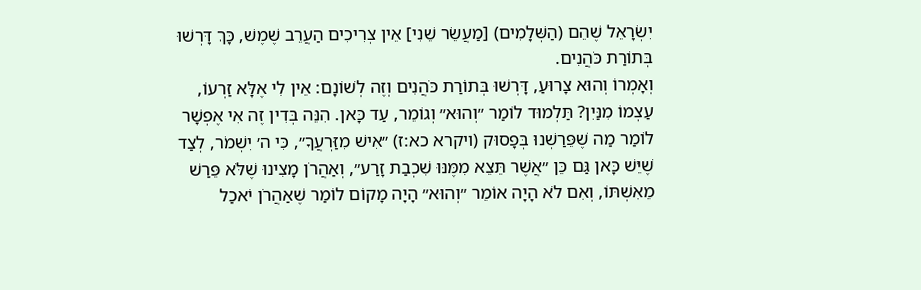יִשְׂרָאֵל שֶׁהֵם (הַשְּׁלָמִים) [מַעֲשֵׂר שֵׁנִי] אֵין צְרִיכִים הַעֲרֵב שֶׁמֶשׁ, כָּךְ דָּרְשׁוּ בְּתוֹרַת כֹּהֲנִים.
וְאָמְרוֹ וְהוּא צָרוּעַ, דָּרְשׁוּ בְּתוֹרַת כֹּהֲנִים וְזֶה לְשׁוֹנָם: אֵין לִי אֶלָּא זַרְעוֹ, עַצְמוֹ מִנַּיִן? תַּלְמוּד לוֹמַר ״וְהוּא״ וְגוֹמֵר, עַד כָּאן. הִנֵּה בְּדִין זֶה אִי אֶפְשָׁר לוֹמַר מַה שֶׁפֵּרַשְׁנוּ בְּפָסוּק (ויקרא כא:ז) ״אִישׁ מִזַּרְעֲךָ״, כִּי ה׳ יִשְׁמֹר, לְצַד שֶׁיֵּשׁ כָּאן גַּם כֵּן ״אֲשֶׁר תֵּצֵא מִמֶּנּוּ שִׁכְבַת זָרַע״, וְאַהֲרֹן מָצִינוּ שֶׁלֹּא פֵּרַשׁ מֵאִשְׁתּוֹ, וְאִם לֹא הָיָה אוֹמֵר ״וְהוּא״ הָיָה מָקוֹם לוֹמַר שֶׁאַהֲרֹן יֹאכַל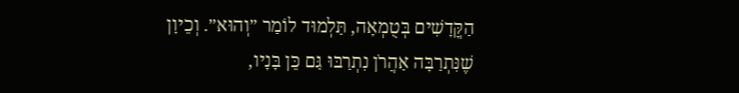הַקֳּדָשִׁים בְּטֻמְאָה, תַּלְמוּד לוֹמַר ״וְהוּא״. וְכֵיוָן שֶׁנִּתְרַבָּה אַהֲרֹן נִתְרַבּוּ גַּם כֵּן בָּנָיו,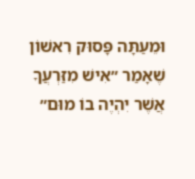וּמֵעַתָּה פָּסוּק רִאשׁוֹן שֶׁאָמַר ״אִישׁ מִזַּרְעֲךָ אֲשֶׁר יִהְיֶה בוֹ מוּם״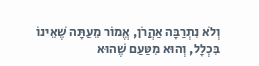וְלֹא נִתְרַבָּה אַהֲרֹן, אֱמוֹר מֵעַתָּה שֶׁאֵינוֹ בִּכְלָל, וְהוּא מִטַּעַם שֶׁהוּא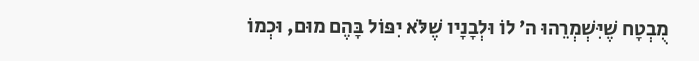מֻבְטָח שֶׁיִּשְׁמְרֵהוּ ה׳ לוֹ וּלְבָנָיו שֶׁלֹּא יִפּוֹל בָּהֶם מוּם, וּכְמוֹ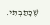שֶׁכָּתַבְתִּי.